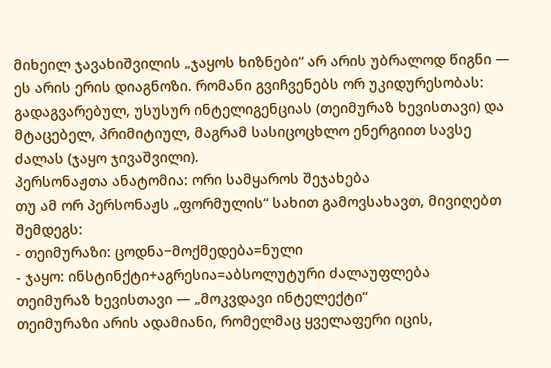მიხეილ ჯავახიშვილის „ჯაყოს ხიზნები“ არ არის უბრალოდ წიგნი — ეს არის ერის დიაგნოზი. რომანი გვიჩვენებს ორ უკიდურესობას: გადაგვარებულ, უსუსურ ინტელიგენციას (თეიმურაზ ხევისთავი) და მტაცებელ, პრიმიტიულ, მაგრამ სასიცოცხლო ენერგიით სავსე ძალას (ჯაყო ჯივაშვილი).
პერსონაჟთა ანატომია: ორი სამყაროს შეჯახება
თუ ამ ორ პერსონაჟს „ფორმულის“ სახით გამოვსახავთ, მივიღებთ შემდეგს:
- თეიმურაზი: ცოდნა−მოქმედება=ნული
- ჯაყო: ინსტინქტი+აგრესია=აბსოლუტური ძალაუფლება
თეიმურაზ ხევისთავი — „მოკვდავი ინტელექტი“
თეიმურაზი არის ადამიანი, რომელმაც ყველაფერი იცის,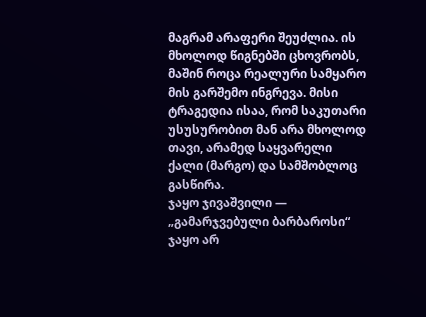მაგრამ არაფერი შეუძლია. ის მხოლოდ წიგნებში ცხოვრობს, მაშინ როცა რეალური სამყარო მის გარშემო ინგრევა. მისი ტრაგედია ისაა, რომ საკუთარი უსუსურობით მან არა მხოლოდ თავი, არამედ საყვარელი ქალი (მარგო) და სამშობლოც გასწირა.
ჯაყო ჯივაშვილი — „გამარჯვებული ბარბაროსი“
ჯაყო არ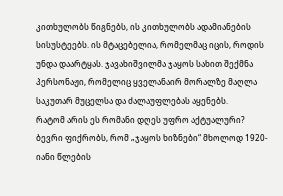კითხულობს წიგნებს, ის კითხულობს ადამიანების სისუსტეებს. ის მტაცებელია, რომელმაც იცის, როდის უნდა დაარტყას. ჯავახიშვილმა ჯაყოს სახით შექმნა პერსონაჟი, რომელიც ყველანაირ მორალზე მაღლა საკუთარ მუცელსა და ძალაუფლებას აყენებს.
რატომ არის ეს რომანი დღეს უფრო აქტუალური?
ბევრი ფიქრობს, რომ „ჯაყოს ხიზნები“ მხოლოდ 1920-იანი წლების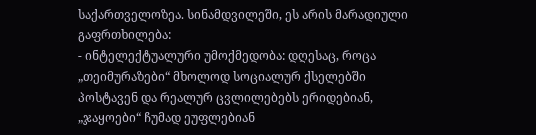საქართველოზეა. სინამდვილეში, ეს არის მარადიული გაფრთხილება:
- ინტელექტუალური უმოქმედობა: დღესაც, როცა „თეიმურაზები“ მხოლოდ სოციალურ ქსელებში პოსტავენ და რეალურ ცვლილებებს ერიდებიან, „ჯაყოები“ ჩუმად ეუფლებიან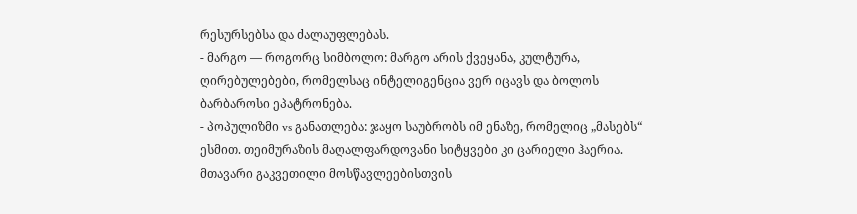რესურსებსა და ძალაუფლებას.
- მარგო — როგორც სიმბოლო: მარგო არის ქვეყანა, კულტურა, ღირებულებები, რომელსაც ინტელიგენცია ვერ იცავს და ბოლოს ბარბაროსი ეპატრონება.
- პოპულიზმი vs განათლება: ჯაყო საუბრობს იმ ენაზე, რომელიც „მასებს“ ესმით. თეიმურაზის მაღალფარდოვანი სიტყვები კი ცარიელი ჰაერია.
მთავარი გაკვეთილი მოსწავლეებისთვის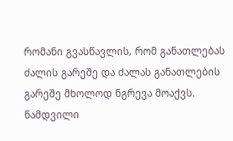რომანი გვასწავლის, რომ განათლებას ძალის გარეშე და ძალას განათლების გარეშე მხოლოდ ნგრევა მოაქვს. ნამდვილი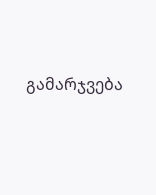გამარჯვება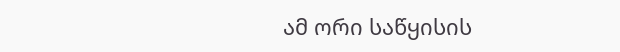ამ ორი საწყისის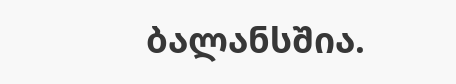ბალანსშია.